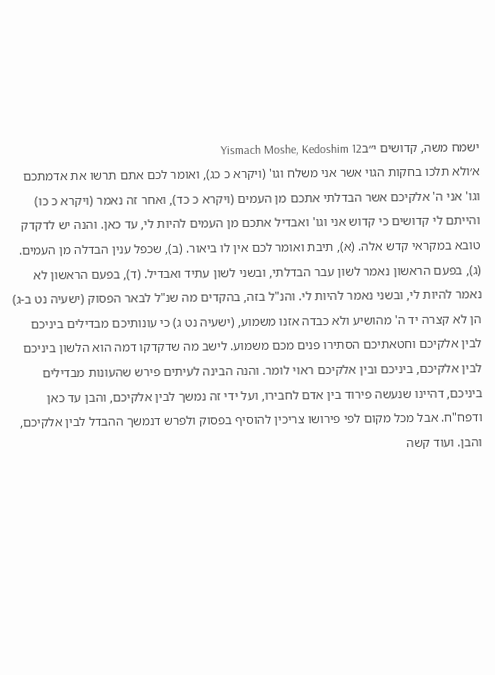ישמח משה, קדושים י״בYismach Moshe, Kedoshim 12
א׳ולא תלכו בחקות הגוי אשר אני משלח וגו' (ויקרא כ כג), ואומר לכם אתם תרשו את אדמתכם וגו' אני ה' אלקיכם אשר הבדלתי אתכם מן העמים (ויקרא כ כד), ואחר זה נאמר (ויקרא כ כו) והייתם לי קדושים כי קדוש אני וגו' ואבדיל אתכם מן העמים להיות לי, עד כאן. והנה יש לדקדק טובא במקראי קדש אלה. (א), תיבת ואומר לכם אין לו ביאור. (ב), שכפל ענין הבדלה מן העמים. (ג), בפעם הראשון נאמר לשון עבר הבדלתי, ובשני לשון עתיד ואבדיל. (ד), בפעם הראשון לא נאמר להיות לי, ובשני נאמר להיות לי. והנ"ל בזה, בהקדים מה שנ"ל לבאר הפסוק (ישעיה נט ב-ג) הן לא קצרה יד ה' מהושיע ולא כבדה אזנו משמוע, (ישעיה נט ג) כי עונותיכם מבדילים ביניכם לבין אלקיכם וחטאתיכם הסתירו פנים מכם משמוע. לישב מה שדקדקו דמה הוא הלשון ביניכם לבין אלקיכם, ביניכם ובין אלקיכם ראוי לומר. והנה הבינה לעיתים פירש שהעונות מבדילים ביניכם, דהיינו שנעשה פירוד בין אדם לחבירו, ועל ידי זה נמשך לבין אלקיכם, והבן עד כאן ודפח"ח. אבל מכל מקום לפי פירושו צריכין להוסיף בפסוק ולפרש דנמשך ההבדל לבין אלקיכם, והבן. ועוד קשה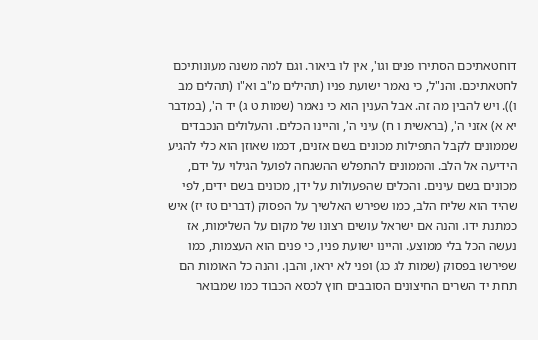דוחטאתיכם הסתירו פנים וגו', אין לו ביאור. וגם למה משנה מעונותיכם לחטאתיכם. והנ"ל, כי נאמר ישועת פניו (תהילים מ"ב וא"ו (תהלים מב ו)). ויש להבין מה זה. אבל הענין הוא כי נאמר (שמות ט ג) יד ה', (במדבר יא א) אזני ה', (בראשית ו ח) עיני ה', והיינו הכלים. והעלולים הנכבדים שממונים לקבל התפילות מכונים בשם אזנים, דכמו שאוזן הוא כלי להגיע הידיעה אל הלב. והממונים להתפלש ההשגחה לפועל הגילוי על ידם, מכונים בשם עינים. והכלים שהפעולות על ידן, מכונים בשם ידים, לפי שהיד הוא שליח הלב, כמו שפירש האלשיך על הפסוק (דברים טז יז) איש כמתנת ידו. והנה אם ישראל עושים רצונו של מקום על השלימות, אז נעשה הכל בלי ממוצע. והיינו ישועת פניו, כי פנים הוא העצמות, כמו שפירשו בפסוק (שמות לג כג) ופני לא יראו, והבן. והנה כל האומות הם תחת יד השרים החיצונים הסובבים חוץ לכסא הכבוד כמו שמבואר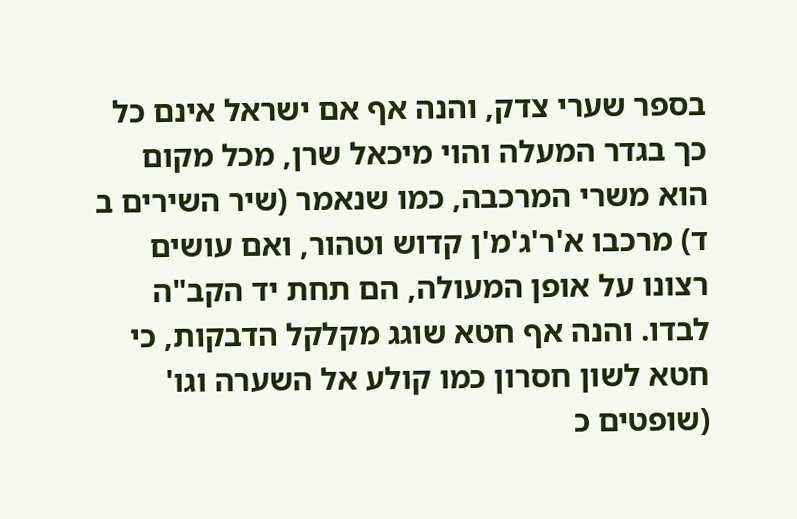בספר שערי צדק, והנה אף אם ישראל אינם כל כך בגדר המעלה והוי מיכאל שרן, מכל מקום הוא משרי המרכבה, כמו שנאמר (שיר השירים ב ד) מרכבו א'ר'ג'מ'ן קדוש וטהור, ואם עושים רצונו על אופן המעולה, הם תחת יד הקב"ה לבדו. והנה אף חטא שוגג מקלקל הדבקות, כי חטא לשון חסרון כמו קולע אל השערה וגו' (שופטים כ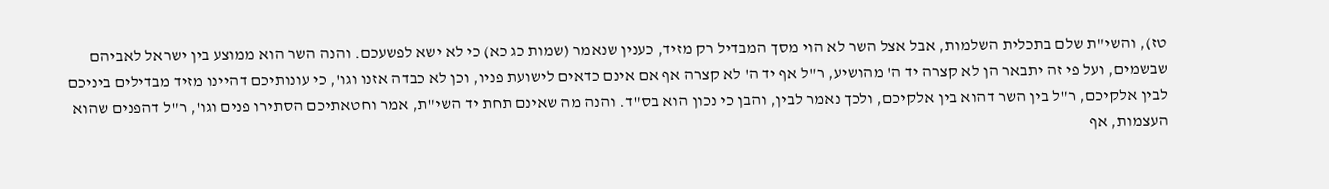טז), והשי"ת שלם בתכלית השלמות, אבל אצל השר לא הוי מסך המבדיל רק מזיד, כענין שנאמר (שמות כג כא) כי לא ישא לפשעכם. והנה השר הוא ממוצע בין ישראל לאביהם שבשמים, ועל פי זה יתבאר הן לא קצרה יד ה' מהושיע, ר"ל אף יד ה' לא קצרה אף אם אינם כדאים לישועת פניו, וכן לא כבדה אזנו וגו', כי עונותיכם דהיינו מזיד מבדילים ביניכם לבין אלקיכם, ר"ל בין השר דהוא בין אלקיכם, ולכך נאמר לבין, והבן כי נכון הוא בס"ד. והנה מה שאינם תחת יד השי"ת, אמר וחטאתיכם הסתירו פנים וגו', ר"ל דהפנים שהוא העצמות, אף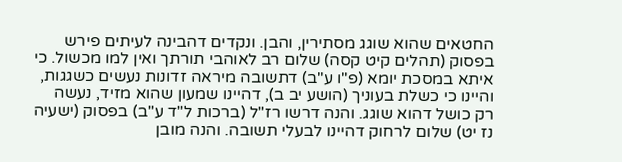החטאים שהוא שוגג מסתירין, והבן. ונקדים דהבינה לעיתים פירש בפסוק (תהלים קיט קסה) שלום רב לאוהבי תורתך ואין למו מכשול. כי איתא במסכת יומא (פ"ו ע"ב) דתשובה מיראה זדונות נעשים כשגגות, והיינו כי כשלת בעוניך (הושע יב ב), דהיינו שמעון שהוא מזיד, נעשה רק כושל דהוא שוגג. והנה דרשו רז"ל (ברכות ל"ד ע"ב) בפסוק (ישעיה נז יט) שלום לרחוק דהיינו לבעלי תשובה. והנה מובן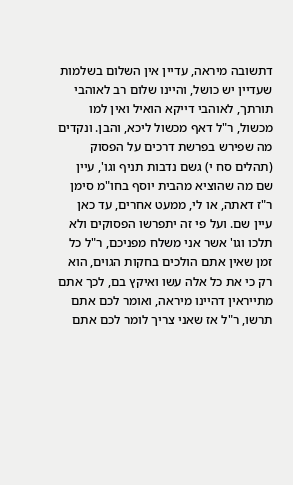דתשובה מיראה, עדיין אין השלום בשלמות שעדיין יש כושל, והיינו שלום רב לאוהבי תורתך, לאוהבי דייקא הואיל ואין למו מכשול, ר"ל דאף מכשול ליכא, והבן. ונקדים מה שפירש בפרשת דרכים על הפסוק (תהלים סח י) גשם נדבות תניף וגו', עיין שם מה שהוציא מהבית יוסף בחו"מ סימן ר"ז דאתה, או לי, ממעט אחרים, עד כאן עיין שם. ועל פי זה יתפרשו הפסוקים ולא תלכו וגו' אשר אני משלח מפניכם, ר"ל כל זמן שאין אתם הולכים בחקות הגוים, הוא רק כי את כל אלה עשו ואיקץ בם, לכך אתם מתייראין דהיינו מיראה, ואומר לכם אתם תרשו, ר"ל אז שאני צריך לומר לכם אתם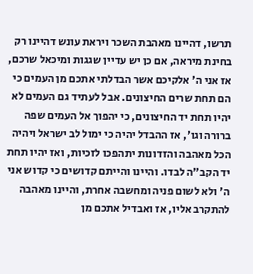תרשו, דהיינו מאהבת השכר ויראת עונש דהיינו רק בחינת מיראה, אם כן יש עדיין שגגות ומיכאל שרכם, אז אני ה' אלקיכם אשר הבדלתי אתכם מן העמים כי הם תחת שרים החיצונים. אבל לעתיד גם העמים לא יהיו תחת יד החיצונים, כי יהפוך אל העמים שפה ברורה וגו', אז ההבדל יהיה כי ימול לב ישראל ויהיה הכל מאהבה והזדונות יתהפכו לזכיות, ואז יהיו תחת יד הקב"ה לבדו. והיינו והייתם קדושים כי קדוש אני ה' ולא לשום פניה ומחשבה אחרת, והיינו מאהבה להתקרב אליו, אז ואבדיל אתכם מן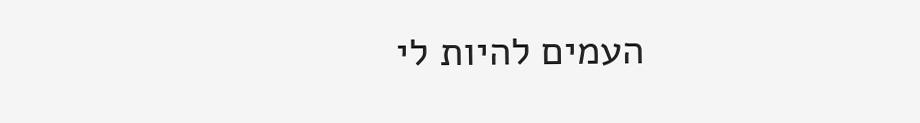העמים להיות לי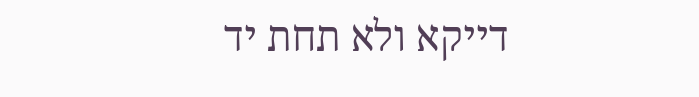דייקא ולא תחת יד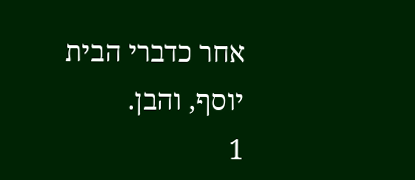אחר כדברי הבית יוסף, והבן.
1